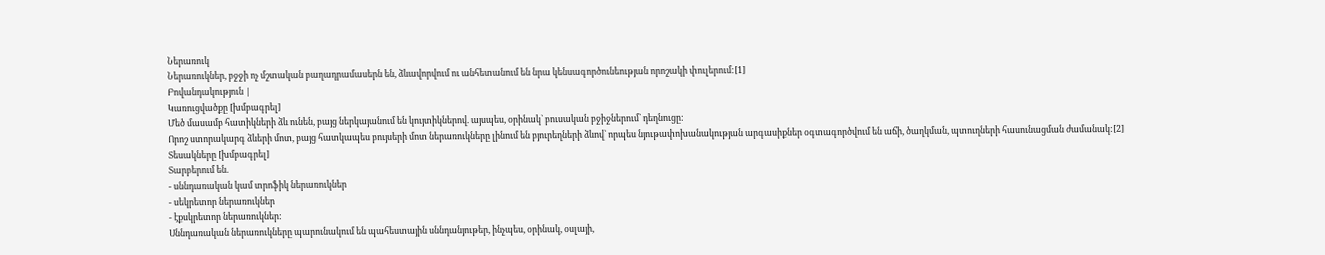Ներառուկ
Ներառուկներ, բջջի ոչ մշտական բաղադրամասերն են, ձևավորվում ու անհետանում են նրա կենսագործունեության որոշակի փուլերում:[1]
Բովանդակություն |
Կառուցվածքը [խմբագրել]
Մեծ մասամբ հատիկների ձև ունեն, բայց ներկայանում են կույտիկներով. այսպես, օրինակ` բուսական բջիջներում` դեղնուցը:
Որոշ ստորակարգ ձևերի մոտ, բայց հատկապես բույսերի մոտ ներառուկները լինում են բյուրեղների ձևով` որպես նյութափոխանակության արգասիքներ օգտագործվում են աճի, ծաղկման, պտուղների հասունացման ժամանակ:[2]
Տեսակները [խմբագրել]
Տարբերում են.
- սննդառական կամ տրոֆիկ ներառուկներ
- սեկրետոր ներառուկներ
- էքսկրետոր ներառուկներ:
Սննդառական ներառուկները պարունակում են պահեստային սննդանյութեր, ինչպես, օրինակ, օսլայի,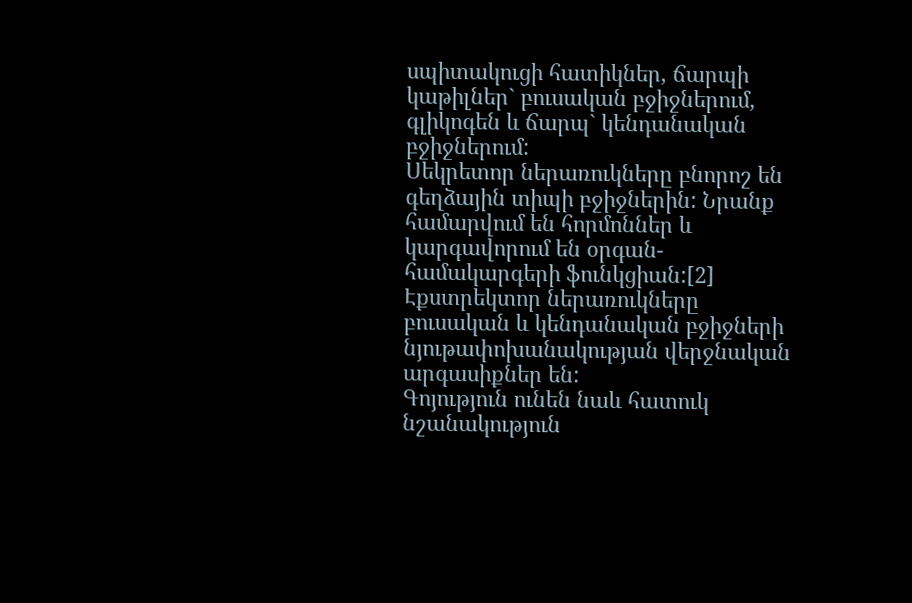սպիտակուցի հատիկներ, ճարպի կաթիլներ` բուսական բջիջներում, գլիկոգեն և ճարպ` կենդանական բջիջներում:
Սեկրետոր ներառուկները բնորոշ են գեղձային տիպի բջիջներին: Նրանք համարվում են հորմոններ և կարգավորում են օրգան-համակարգերի ֆունկցիան:[2]
Էքստրեկտոր ներառուկները բուսական և կենդանական բջիջների նյութափոխանակության վերջնական արգասիքներ են:
Գոյություն ունեն նաև հատուկ նշանակություն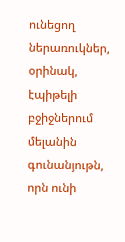ունեցող ներառուկներ, օրինակ, էպիթելի բջիջներում մելանին գունանյութն, որն ունի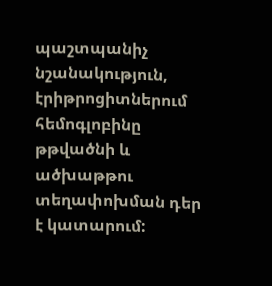պաշտպանիչ նշանակություն, էրիթրոցիտներում հեմոգլոբինը թթվածնի և ածխաթթու տեղափոխման դեր է կատարում: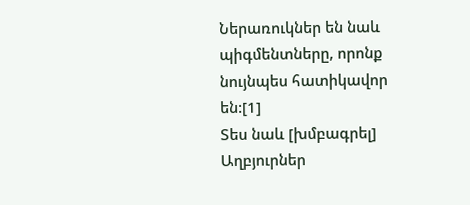Ներառուկներ են նաև պիգմենտները, որոնք նույնպես հատիկավոր են:[1]
Տես նաև [խմբագրել]
Աղբյուրներ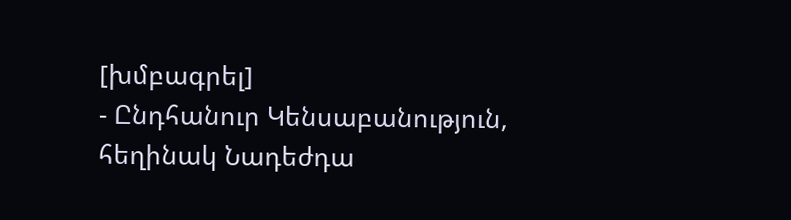[խմբագրել]
- Ընդհանուր Կենսաբանություն, հեղինակ Նադեժդա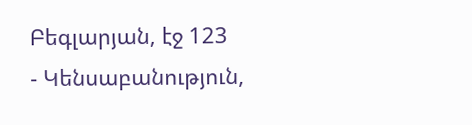Բեգլարյան, էջ 123
- Կենսաբանություն,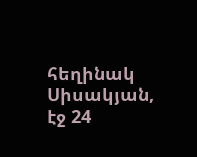հեղինակ Սիսակյան, էջ 24